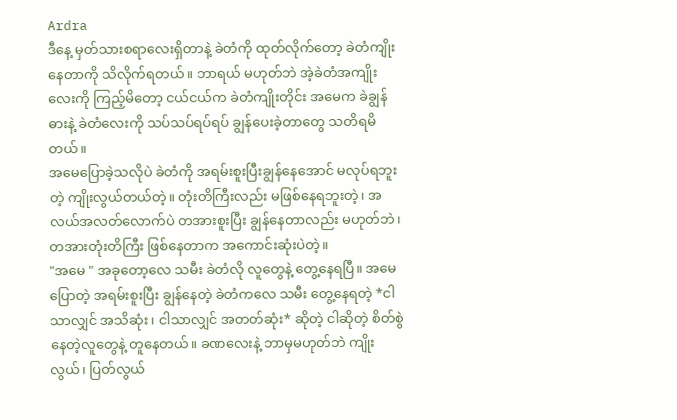Ardra
ဒီနေ့ မှတ်သားစရာလေးရှိတာနဲ့ ခဲတံကို ထုတ်လိုက်တော့ ခဲတံကျိုးနေတာကို သိလိုက်ရတယ်။ ဘာရယ် မဟုတ်ဘဲ အဲ့ခဲတံအကျိုးလေးကို ကြည့်မိတော့ ငယ်ငယ်က ခဲတံကျိုးတိုင်း အမေက ခဲချွန်ဓားနဲ့ ခဲတံလေးကို သပ်သပ်ရပ်ရပ် ချွန်ပေးခဲ့တာတွေ သတိရမိတယ်။
အမေပြောခဲ့သလိုပဲ ခဲတံကို အရမ်းစူးပြီးချွန်နေအောင် မလုပ်ရဘူးတဲ့ ကျိုးလွယ်တယ်တဲ့။ တုံးတိကြီးလည်း မဖြစ်နေရဘူးတဲ့၊ အလယ်အလတ်လောက်ပဲ တအားစူးပြီး ချွန်နေတာလည်း မဟုတ်ဘဲ၊ တအားတုံးတိကြီး ဖြစ်နေတာက အကောင်းဆုံးပဲတဲ့။
"အမေ " အခုတော့လေ သမီး ခဲတံလို လူတွေနဲ့ တွေ့နေရပြီ။ အမေပြောတဲ့ အရမ်းစူးပြီး ချွန်နေတဲ့ ခဲတံကလေ သမီး တွေ့နေရတဲ့ *ငါသာလျှင် အသိဆုံး၊ ငါသာလျှင် အတတ်ဆုံး* ဆိုတဲ့ ငါဆိုတဲ့ စိတ်စွဲနေတဲ့လူတွေနဲ့ တူနေတယ်။ ခဏလေးနဲ့ ဘာမှမဟုတ်ဘဲ ကျိုးလွယ်၊ ပြတ်လွယ်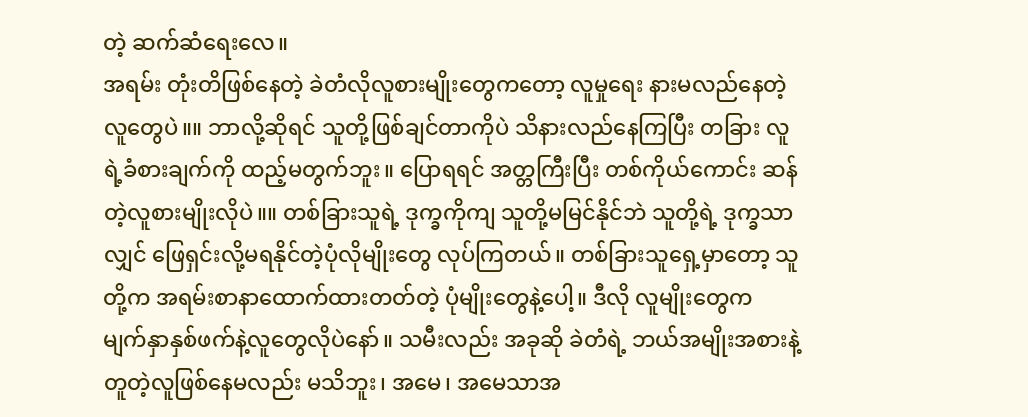တဲ့ ဆက်ဆံရေးလေ။
အရမ်း တုံးတိဖြစ်နေတဲ့ ခဲတံလိုလူစားမျိုးတွေကတော့ လူမှုရေး နားမလည်နေတဲ့လူတွေပဲ။။ ဘာလို့ဆိုရင် သူတို့ဖြစ်ချင်တာကိုပဲ သိနားလည်နေကြပြီး တခြား လူရဲ့ခံစားချက်ကို ထည့်မတွက်ဘူး။ ပြောရရင် အတ္တကြီးပြီး တစ်ကိုယ်ကောင်း ဆန်တဲ့လူစားမျိုးလိုပဲ။။ တစ်ခြားသူရဲ့ ဒုက္ခကိုကျ သူတို့မမြင်နိုင်ဘဲ သူတို့ရဲ့ ဒုက္ခသာလျှင် ဖြေရှင်းလို့မရနိုင်တဲ့ပုံလိုမျိုးတွေ လုပ်ကြတယ်။ တစ်ခြားသူရှေ့မှာတော့ သူတို့က အရမ်းစာနာထောက်ထားတတ်တဲ့ ပုံမျိုးတွေနဲ့ပေါ့။ ဒီလို လူမျိုးတွေက မျက်နှာနှစ်ဖက်နဲ့လူတွေလိုပဲနော်။ သမီးလည်း အခုဆို ခဲတံရဲ့ ဘယ်အမျိုးအစားနဲ့ တူတဲ့လူဖြစ်နေမလည်း မသိဘူး၊ အမေ၊ အမေသာအ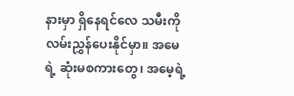နားမှာ ရှိနေရင်လေ သမီးကို လမ်းညွှန်ပေးနိုင်မှာ။ အမေရဲ့ ဆုံးမစကားတွေ၊ အမေ့ရဲ့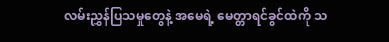လမ်းညွှန်ပြသမှုတွေနဲ့ အမေရဲ့ မေတ္တာရင်ခွင်ထဲကို သ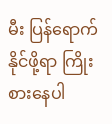မီး ပြန်ရောက်နိုင်ဖို့ရာ ကြိုးစားနေပါ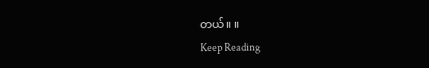တယ်။ ။
Keep Reading